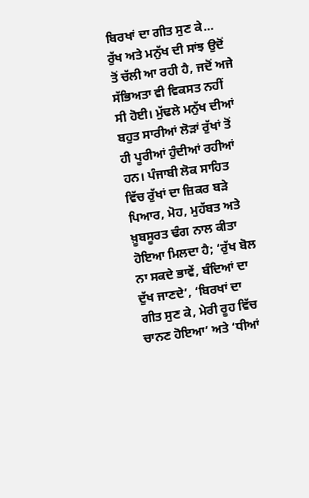ਬਿਰਖਾਂ ਦਾ ਗੀਤ ਸੁਣ ਕੇ…
ਰੁੱਖ ਅਤੇ ਮਨੁੱਖ ਦੀ ਸਾਂਝ ਉਦੋਂ ਤੋਂ ਚੱਲੀ ਆ ਰਹੀ ਹੈ, ਜਦੋਂ ਅਜੇ ਸੱਭਿਅਤਾ ਵੀ ਵਿਕਸਤ ਨਹੀਂ ਸੀ ਹੋਈ। ਮੁੱਢਲੇ ਮਨੁੱਖ ਦੀਆਂ ਬਹੁਤ ਸਾਰੀਆਂ ਲੋੜਾਂ ਰੁੱਖਾਂ ਤੋਂ ਹੀ ਪੂਰੀਆਂ ਹੁੰਦੀਆਂ ਰਹੀਆਂ ਹਨ। ਪੰਜਾਬੀ ਲੋਕ ਸਾਹਿਤ ਵਿੱਚ ਰੁੱਖਾਂ ਦਾ ਜ਼ਿਕਰ ਬੜੇ ਪਿਆਰ, ਮੋਹ, ਮੁਹੱਬਤ ਅਤੇ ਖ਼ੂਬਸੂਰਤ ਢੰਗ ਨਾਲ ਕੀਤਾ ਹੋਇਆ ਮਿਲਦਾ ਹੈ; ‘ਰੁੱਖ ਬੋਲ ਨਾ ਸਕਦੇ ਭਾਵੇਂ, ਬੰਦਿਆਂ ਦਾ ਦੁੱਖ ਜਾਣਦੇ’, ‘ਬਿਰਖਾਂ ਦਾ ਗੀਤ ਸੁਣ ਕੇ, ਮੇਰੀ ਰੂਹ ਵਿੱਚ ਚਾਨਣ ਹੋਇਆ’ ਅਤੇ ‘ਧੀਆਂ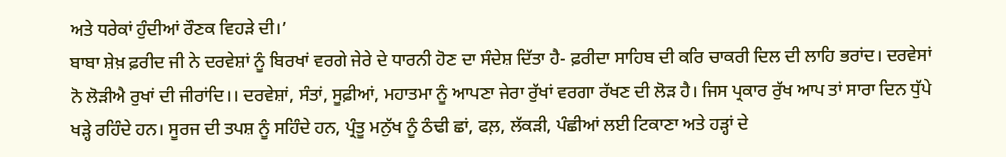ਅਤੇ ਧਰੇਕਾਂ ਹੁੰਦੀਆਂ ਰੌਣਕ ਵਿਹੜੇ ਦੀ।’
ਬਾਬਾ ਸ਼ੇਖ਼ ਫ਼ਰੀਦ ਜੀ ਨੇ ਦਰਵੇਸ਼ਾਂ ਨੂੰ ਬਿਰਖਾਂ ਵਰਗੇ ਜੇਰੇ ਦੇ ਧਾਰਨੀ ਹੋਣ ਦਾ ਸੰਦੇਸ਼ ਦਿੱਤਾ ਹੈ- ਫ਼ਰੀਦਾ ਸਾਹਿਬ ਦੀ ਕਰਿ ਚਾਕਰੀ ਦਿਲ ਦੀ ਲਾਹਿ ਭਰਾਂਦ। ਦਰਵੇਸਾਂ ਨੋ ਲੋੜੀਐ ਰੁਖਾਂ ਦੀ ਜੀਰਾਂਦਿ।। ਦਰਵੇਸ਼ਾਂ, ਸੰਤਾਂ, ਸੂਫ਼ੀਆਂ, ਮਹਾਤਮਾ ਨੂੰ ਆਪਣਾ ਜੇਰਾ ਰੁੱਖਾਂ ਵਰਗਾ ਰੱਖਣ ਦੀ ਲੋੜ ਹੈ। ਜਿਸ ਪ੍ਰਕਾਰ ਰੁੱਖ ਆਪ ਤਾਂ ਸਾਰਾ ਦਿਨ ਧੁੱਪੇ ਖੜ੍ਹੇ ਰਹਿੰਦੇ ਹਨ। ਸੂਰਜ ਦੀ ਤਪਸ਼ ਨੂੰ ਸਹਿੰਦੇ ਹਨ, ਪ੍ਰੰਤੂ ਮਨੁੱਖ ਨੂੰ ਠੰਢੀ ਛਾਂ, ਫਲ਼, ਲੱਕੜੀ, ਪੰਛੀਆਂ ਲਈ ਟਿਕਾਣਾ ਅਤੇ ਹੜ੍ਹਾਂ ਦੇ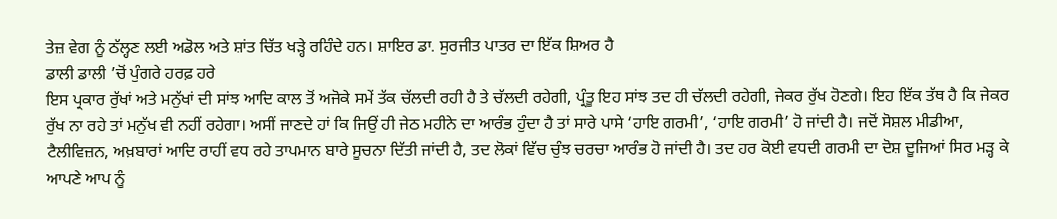ਤੇਜ਼ ਵੇਗ ਨੂੰ ਠੱਲ੍ਹਣ ਲਈ ਅਡੋਲ ਅਤੇ ਸ਼ਾਂਤ ਚਿੱਤ ਖੜ੍ਹੇ ਰਹਿੰਦੇ ਹਨ। ਸ਼ਾਇਰ ਡਾ. ਸੁਰਜੀਤ ਪਾਤਰ ਦਾ ਇੱਕ ਸ਼ਿਅਰ ਹੈ
ਡਾਲੀ ਡਾਲੀ ’ਚੋਂ ਪੁੰਗਰੇ ਹਰਫ਼ ਹਰੇ
ਇਸ ਪ੍ਰਕਾਰ ਰੁੱਖਾਂ ਅਤੇ ਮਨੁੱਖਾਂ ਦੀ ਸਾਂਝ ਆਦਿ ਕਾਲ ਤੋਂ ਅਜੋਕੇ ਸਮੇਂ ਤੱਕ ਚੱਲਦੀ ਰਹੀ ਹੈ ਤੇ ਚੱਲਦੀ ਰਹੇਗੀ, ਪ੍ਰੰਤੂ ਇਹ ਸਾਂਝ ਤਦ ਹੀ ਚੱਲਦੀ ਰਹੇਗੀ, ਜੇਕਰ ਰੁੱਖ ਹੋਣਗੇ। ਇਹ ਇੱਕ ਤੱਥ ਹੈ ਕਿ ਜੇਕਰ ਰੁੱਖ ਨਾ ਰਹੇ ਤਾਂ ਮਨੁੱਖ ਵੀ ਨਹੀਂ ਰਹੇਗਾ। ਅਸੀਂ ਜਾਣਦੇ ਹਾਂ ਕਿ ਜਿਉਂ ਹੀ ਜੇਠ ਮਹੀਨੇ ਦਾ ਆਰੰਭ ਹੁੰਦਾ ਹੈ ਤਾਂ ਸਾਰੇ ਪਾਸੇ ‘ਹਾਇ ਗਰਮੀ’, ‘ਹਾਇ ਗਰਮੀ’ ਹੋ ਜਾਂਦੀ ਹੈ। ਜਦੋਂ ਸੋਸ਼ਲ ਮੀਡੀਆ, ਟੈਲੀਵਿਜ਼ਨ, ਅਖ਼ਬਾਰਾਂ ਆਦਿ ਰਾਹੀਂ ਵਧ ਰਹੇ ਤਾਪਮਾਨ ਬਾਰੇ ਸੂਚਨਾ ਦਿੱਤੀ ਜਾਂਦੀ ਹੈ, ਤਦ ਲੋਕਾਂ ਵਿੱਚ ਚੁੰਝ ਚਰਚਾ ਆਰੰਭ ਹੋ ਜਾਂਦੀ ਹੈ। ਤਦ ਹਰ ਕੋਈ ਵਧਦੀ ਗਰਮੀ ਦਾ ਦੋਸ਼ ਦੂਜਿਆਂ ਸਿਰ ਮੜ੍ਹ ਕੇ ਆਪਣੇ ਆਪ ਨੂੰ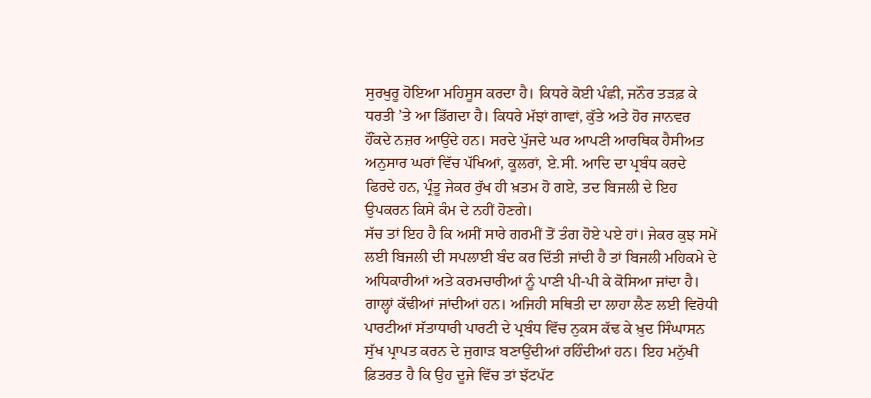ਸੁਰਖੁਰੂ ਹੋਇਆ ਮਹਿਸੂਸ ਕਰਦਾ ਹੈ। ਕਿਧਰੇ ਕੋਈ ਪੰਛੀ, ਜਨੌਰ ਤੜਫ਼ ਕੇ ਧਰਤੀ ’ਤੇ ਆ ਡਿੱਗਦਾ ਹੈ। ਕਿਧਰੇ ਮੱਝਾਂ ਗਾਵਾਂ, ਕੁੱਤੇ ਅਤੇ ਹੋਰ ਜਾਨਵਰ ਹੌਂਕਦੇ ਨਜ਼ਰ ਆਉਂਦੇ ਹਨ। ਸਰਦੇ ਪੁੱਜਦੇ ਘਰ ਆਪਣੀ ਆਰਥਿਕ ਹੈਸੀਅਤ ਅਨੁਸਾਰ ਘਰਾਂ ਵਿੱਚ ਪੱਖਿਆਂ, ਕੂਲਰਾਂ, ਏ.ਸੀ. ਆਦਿ ਦਾ ਪ੍ਰਬੰਧ ਕਰਦੇ ਫਿਰਦੇ ਹਨ, ਪ੍ਰੰਤੂ ਜੇਕਰ ਰੁੱਖ ਹੀ ਖ਼ਤਮ ਹੋ ਗਏ, ਤਦ ਬਿਜਲੀ ਦੇ ਇਹ ਉਪਕਰਨ ਕਿਸੇ ਕੰਮ ਦੇ ਨਹੀਂ ਹੋਣਗੇ।
ਸੱਚ ਤਾਂ ਇਹ ਹੈ ਕਿ ਅਸੀਂ ਸਾਰੇ ਗਰਮੀਂ ਤੋਂ ਤੰਗ ਹੋਏ ਪਏ ਹਾਂ। ਜੇਕਰ ਕੁਝ ਸਮੇਂ ਲਈ ਬਿਜਲੀ ਦੀ ਸਪਲਾਈ ਬੰਦ ਕਰ ਦਿੱਤੀ ਜਾਂਦੀ ਹੈ ਤਾਂ ਬਿਜਲੀ ਮਹਿਕਮੇ ਦੇ ਅਧਿਕਾਰੀਆਂ ਅਤੇ ਕਰਮਚਾਰੀਆਂ ਨੂੰ ਪਾਣੀ ਪੀ-ਪੀ ਕੇ ਕੋਸਿਆ ਜਾਂਦਾ ਹੈ। ਗਾਲ੍ਹਾਂ ਕੱਢੀਆਂ ਜਾਂਦੀਆਂ ਹਨ। ਅਜਿਹੀ ਸਥਿਤੀ ਦਾ ਲਾਹਾ ਲੈਣ ਲਈ ਵਿਰੋਧੀ ਪਾਰਟੀਆਂ ਸੱਤਾਧਾਰੀ ਪਾਰਟੀ ਦੇ ਪ੍ਰਬੰਧ ਵਿੱਚ ਨੁਕਸ ਕੱਢ ਕੇ ਖ਼ੁਦ ਸਿੰਘਾਸਨ ਸੁੱਖ ਪ੍ਰਾਪਤ ਕਰਨ ਦੇ ਜੁਗਾੜ ਬਣਾਉਂਦੀਆਂ ਰਹਿੰਦੀਆਂ ਹਨ। ਇਹ ਮਨੁੱਖੀ ਫ਼ਿਤਰਤ ਹੈ ਕਿ ਉਹ ਦੂਜੇ ਵਿੱਚ ਤਾਂ ਝੱਟਪੱਟ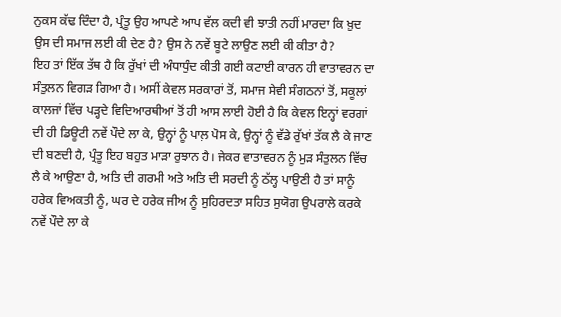ਨੁਕਸ ਕੱਢ ਦਿੰਦਾ ਹੈ, ਪ੍ਰੰਤੂ ਉਹ ਆਪਣੇ ਆਪ ਵੱਲ ਕਦੀ ਵੀ ਝਾਤੀ ਨਹੀਂ ਮਾਰਦਾ ਕਿ ਖ਼ੁਦ ਉਸ ਦੀ ਸਮਾਜ ਲਈ ਕੀ ਦੇਣ ਹੈ? ਉਸ ਨੇ ਨਵੇਂ ਬੂਟੇ ਲਾਉਣ ਲਈ ਕੀ ਕੀਤਾ ਹੈ?
ਇਹ ਤਾਂ ਇੱਕ ਤੱਥ ਹੈ ਕਿ ਰੁੱਖਾਂ ਦੀ ਅੰਧਾਧੁੰਦ ਕੀਤੀ ਗਈ ਕਟਾਈ ਕਾਰਨ ਹੀ ਵਾਤਾਵਰਨ ਦਾ ਸੰਤੁਲਨ ਵਿਗੜ ਗਿਆ ਹੈ। ਅਸੀਂ ਕੇਵਲ ਸਰਕਾਰਾਂ ਤੋਂ, ਸਮਾਜ ਸੇਵੀ ਸੰਗਠਨਾਂ ਤੋਂ, ਸਕੂਲਾਂ ਕਾਲਜਾਂ ਵਿੱਚ ਪੜ੍ਹਦੇ ਵਿਦਿਆਰਥੀਆਂ ਤੋਂ ਹੀ ਆਸ ਲਾਈ ਹੋਈ ਹੈ ਕਿ ਕੇਵਲ ਇਨ੍ਹਾਂ ਵਰਗਾਂ ਦੀ ਹੀ ਡਿਊਟੀ ਨਵੇਂ ਪੌਦੇ ਲਾ ਕੇ, ਉਨ੍ਹਾਂ ਨੂੰ ਪਾਲ਼ ਪੋਸ ਕੇ, ਉਨ੍ਹਾਂ ਨੂੰ ਵੱਡੇ ਰੁੱਖਾਂ ਤੱਕ ਲੈ ਕੇ ਜਾਣ ਦੀ ਬਣਦੀ ਹੈ, ਪ੍ਰੰਤੂ ਇਹ ਬਹੁਤ ਮਾੜਾ ਰੁਝਾਨ ਹੈ। ਜੇਕਰ ਵਾਤਾਵਰਨ ਨੂੰ ਮੁੜ ਸੰਤੁਲਨ ਵਿੱਚ ਲੈ ਕੇ ਆਉਣਾ ਹੈ, ਅਤਿ ਦੀ ਗਰਮੀ ਅਤੇ ਅਤਿ ਦੀ ਸਰਦੀ ਨੂੰ ਠੱਲ੍ਹ ਪਾਉਣੀ ਹੈ ਤਾਂ ਸਾਨੂੰ ਹਰੇਕ ਵਿਅਕਤੀ ਨੂੰ, ਘਰ ਦੇ ਹਰੇਕ ਜੀਅ ਨੂੰ ਸੁਹਿਰਦਤਾ ਸਹਿਤ ਸੁਯੋਗ ਉਪਰਾਲੇ ਕਰਕੇ ਨਵੇਂ ਪੌਦੇ ਲਾ ਕੇ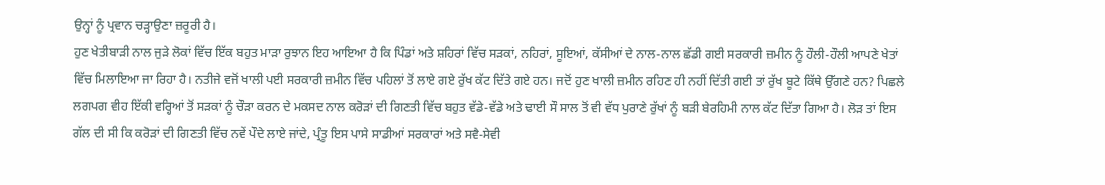ਉਨ੍ਹਾਂ ਨੂੰ ਪ੍ਰਵਾਨ ਚੜ੍ਹਾਉਣਾ ਜ਼ਰੂਰੀ ਹੈ।
ਹੁਣ ਖੇਤੀਬਾੜੀ ਨਾਲ ਜੁੜੇ ਲੋਕਾਂ ਵਿੱਚ ਇੱਕ ਬਹੁਤ ਮਾੜਾ ਰੁਝਾਨ ਇਹ ਆਇਆ ਹੈ ਕਿ ਪਿੰਡਾਂ ਅਤੇ ਸ਼ਹਿਰਾਂ ਵਿੱਚ ਸੜਕਾਂ, ਨਹਿਰਾਂ, ਸੂਇਆਂ, ਕੱਸੀਆਂ ਦੇ ਨਾਲ-ਨਾਲ ਛੱਡੀ ਗਈ ਸਰਕਾਰੀ ਜ਼ਮੀਨ ਨੂੰ ਹੌਲੀ-ਹੌਲੀ ਆਪਣੇ ਖੇਤਾਂ ਵਿੱਚ ਮਿਲਾਇਆ ਜਾ ਰਿਹਾ ਹੈ। ਨਤੀਜੇ ਵਜੋਂ ਖਾਲੀ ਪਈ ਸਰਕਾਰੀ ਜ਼ਮੀਨ ਵਿੱਚ ਪਹਿਲਾਂ ਤੋਂ ਲਾਏ ਗਏ ਰੁੱਖ ਕੱਟ ਦਿੱਤੇ ਗਏ ਹਨ। ਜਦੋਂ ਹੁਣ ਖਾਲੀ ਜ਼ਮੀਨ ਰਹਿਣ ਹੀ ਨਹੀਂ ਦਿੱਤੀ ਗਈ ਤਾਂ ਰੁੱਖ ਬੂਟੇ ਕਿੱਥੇ ਉੱਗਣੇ ਹਨ? ਪਿਛਲੇ ਲਗਪਗ ਵੀਹ ਇੱਕੀ ਵਰ੍ਹਿਆਂ ਤੋਂ ਸੜਕਾਂ ਨੂੰ ਚੌੜਾ ਕਰਨ ਦੇ ਮਕਸਦ ਨਾਲ ਕਰੋੜਾਂ ਦੀ ਗਿਣਤੀ ਵਿੱਚ ਬਹੁਤ ਵੱਡੇ-ਵੱਡੇ ਅਤੇ ਢਾਈ ਸੌ ਸਾਲ ਤੋਂ ਵੀ ਵੱਧ ਪੁਰਾਣੇ ਰੁੱਖਾਂ ਨੂੰ ਬੜੀ ਬੇਰਹਿਮੀ ਨਾਲ ਕੱਟ ਦਿੱਤਾ ਗਿਆ ਹੈ। ਲੋੜ ਤਾਂ ਇਸ ਗੱਲ ਦੀ ਸੀ ਕਿ ਕਰੋੜਾਂ ਦੀ ਗਿਣਤੀ ਵਿੱਚ ਨਵੇਂ ਪੌਦੇ ਲਾਏ ਜਾਂਦੇ, ਪ੍ਰੰਤੂ ਇਸ ਪਾਸੇ ਸਾਡੀਆਂ ਸਰਕਾਰਾਂ ਅਤੇ ਸਵੈ-ਸੇਵੀ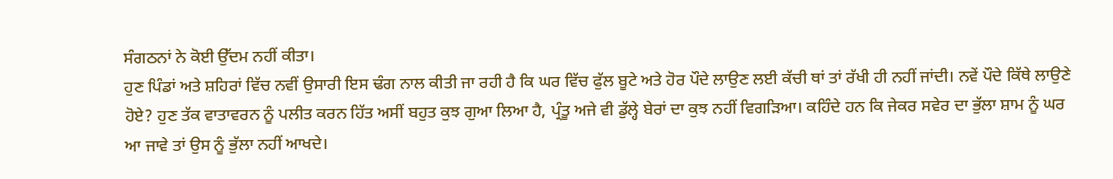ਸੰਗਠਨਾਂ ਨੇ ਕੋਈ ਉੱਦਮ ਨਹੀਂ ਕੀਤਾ।
ਹੁਣ ਪਿੰਡਾਂ ਅਤੇ ਸ਼ਹਿਰਾਂ ਵਿੱਚ ਨਵੀਂ ਉਸਾਰੀ ਇਸ ਢੰਗ ਨਾਲ ਕੀਤੀ ਜਾ ਰਹੀ ਹੈ ਕਿ ਘਰ ਵਿੱਚ ਫੁੱਲ ਬੂਟੇ ਅਤੇ ਹੋਰ ਪੌਦੇ ਲਾਉਣ ਲਈ ਕੱਚੀ ਥਾਂ ਤਾਂ ਰੱਖੀ ਹੀ ਨਹੀਂ ਜਾਂਦੀ। ਨਵੇਂ ਪੌਦੇ ਕਿੱਥੇ ਲਾਉਣੇ ਹੋਏ? ਹੁਣ ਤੱਕ ਵਾਤਾਵਰਨ ਨੂੰ ਪਲੀਤ ਕਰਨ ਹਿੱਤ ਅਸੀਂ ਬਹੁਤ ਕੁਝ ਗੁਆ ਲਿਆ ਹੈ, ਪ੍ਰੰਤੂ ਅਜੇ ਵੀ ਡੁੱਲ੍ਹੇ ਬੇਰਾਂ ਦਾ ਕੁਝ ਨਹੀਂ ਵਿਗੜਿਆ। ਕਹਿੰਦੇ ਹਨ ਕਿ ਜੇਕਰ ਸਵੇਰ ਦਾ ਭੁੱਲਾ ਸ਼ਾਮ ਨੂੰ ਘਰ ਆ ਜਾਵੇ ਤਾਂ ਉਸ ਨੂੰ ਭੁੱਲਾ ਨਹੀਂ ਆਖਦੇ।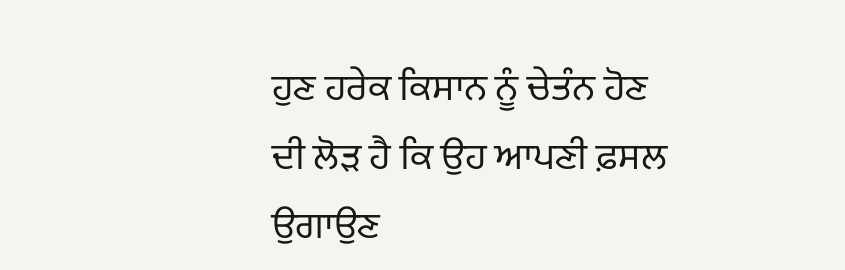ਹੁਣ ਹਰੇਕ ਕਿਸਾਨ ਨੂੰ ਚੇਤੰਨ ਹੋਣ ਦੀ ਲੋੜ ਹੈ ਕਿ ਉਹ ਆਪਣੀ ਫ਼ਸਲ ਉਗਾਉਣ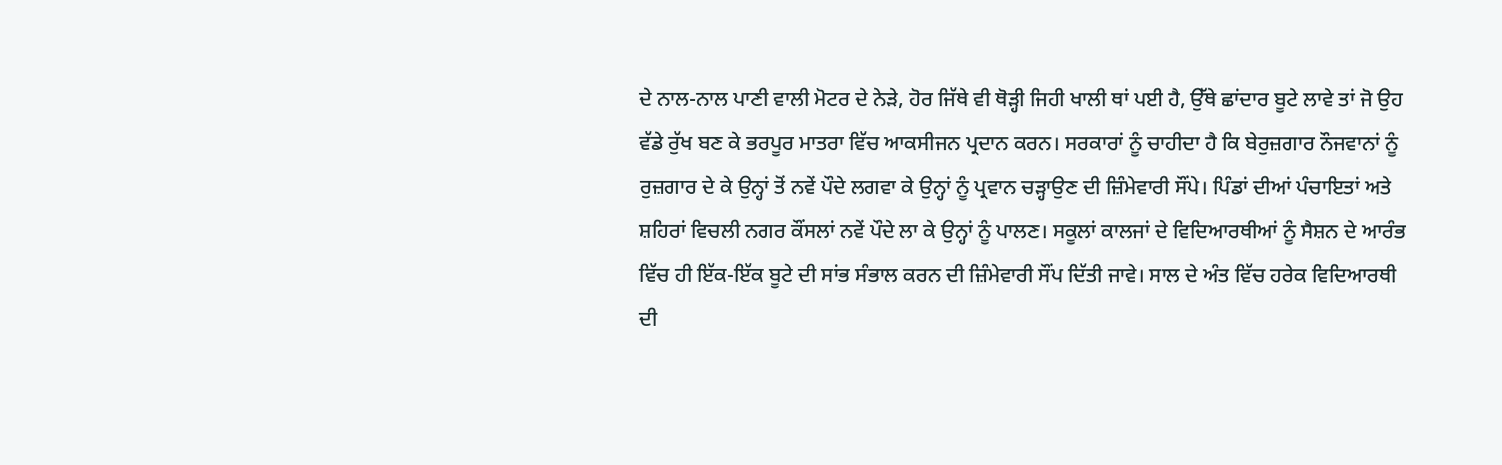ਦੇ ਨਾਲ-ਨਾਲ ਪਾਣੀ ਵਾਲੀ ਮੋਟਰ ਦੇ ਨੇੜੇ, ਹੋਰ ਜਿੱਥੇ ਵੀ ਥੋੜ੍ਹੀ ਜਿਹੀ ਖਾਲੀ ਥਾਂ ਪਈ ਹੈ, ਉੱਥੇ ਛਾਂਦਾਰ ਬੂਟੇ ਲਾਵੇ ਤਾਂ ਜੋ ਉਹ ਵੱਡੇ ਰੁੱਖ ਬਣ ਕੇ ਭਰਪੂਰ ਮਾਤਰਾ ਵਿੱਚ ਆਕਸੀਜਨ ਪ੍ਰਦਾਨ ਕਰਨ। ਸਰਕਾਰਾਂ ਨੂੰ ਚਾਹੀਦਾ ਹੈ ਕਿ ਬੇਰੁਜ਼ਗਾਰ ਨੌਜਵਾਨਾਂ ਨੂੰ ਰੁਜ਼ਗਾਰ ਦੇ ਕੇ ਉਨ੍ਹਾਂ ਤੋਂ ਨਵੇਂ ਪੌਦੇ ਲਗਵਾ ਕੇ ਉਨ੍ਹਾਂ ਨੂੰ ਪ੍ਰਵਾਨ ਚੜ੍ਹਾਉਣ ਦੀ ਜ਼ਿੰਮੇਵਾਰੀ ਸੌਂਪੇ। ਪਿੰਡਾਂ ਦੀਆਂ ਪੰਚਾਇਤਾਂ ਅਤੇ ਸ਼ਹਿਰਾਂ ਵਿਚਲੀ ਨਗਰ ਕੌਂਸਲਾਂ ਨਵੇਂ ਪੌਦੇ ਲਾ ਕੇ ਉਨ੍ਹਾਂ ਨੂੰ ਪਾਲਣ। ਸਕੂਲਾਂ ਕਾਲਜਾਂ ਦੇ ਵਿਦਿਆਰਥੀਆਂ ਨੂੰ ਸੈਸ਼ਨ ਦੇ ਆਰੰਭ ਵਿੱਚ ਹੀ ਇੱਕ-ਇੱਕ ਬੂਟੇ ਦੀ ਸਾਂਭ ਸੰਭਾਲ ਕਰਨ ਦੀ ਜ਼ਿੰਮੇਵਾਰੀ ਸੌਂਪ ਦਿੱਤੀ ਜਾਵੇ। ਸਾਲ ਦੇ ਅੰਤ ਵਿੱਚ ਹਰੇਕ ਵਿਦਿਆਰਥੀ ਦੀ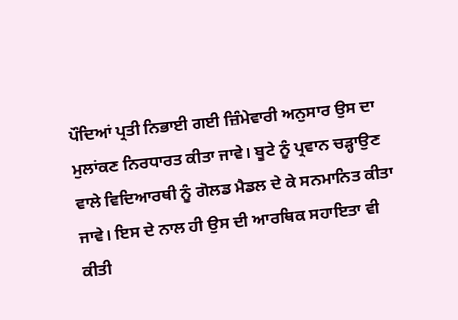ਪੌਦਿਆਂ ਪ੍ਰਤੀ ਨਿਭਾਈ ਗਈ ਜ਼ਿੰਮੇਵਾਰੀ ਅਨੁਸਾਰ ਉਸ ਦਾ ਮੁਲਾਂਕਣ ਨਿਰਧਾਰਤ ਕੀਤਾ ਜਾਵੇ। ਬੂਟੇ ਨੂੰ ਪ੍ਰਵਾਨ ਚੜ੍ਹਾਉਣ ਵਾਲੇ ਵਿਦਿਆਰਥੀ ਨੂੰ ਗੋਲਡ ਮੈਡਲ ਦੇ ਕੇ ਸਨਮਾਨਿਤ ਕੀਤਾ ਜਾਵੇ। ਇਸ ਦੇ ਨਾਲ ਹੀ ਉਸ ਦੀ ਆਰਥਿਕ ਸਹਾਇਤਾ ਵੀ ਕੀਤੀ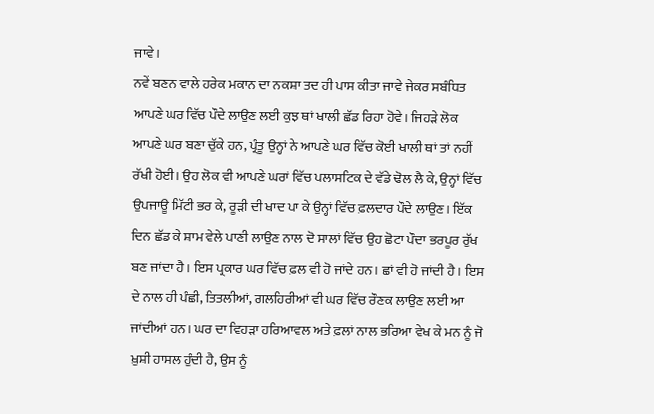ਜਾਵੇ।
ਨਵੇਂ ਬਣਨ ਵਾਲੇ ਹਰੇਕ ਮਕਾਨ ਦਾ ਨਕਸ਼ਾ ਤਦ ਹੀ ਪਾਸ ਕੀਤਾ ਜਾਵੇ ਜੇਕਰ ਸਬੰਧਿਤ ਆਪਣੇ ਘਰ ਵਿੱਚ ਪੌਦੇ ਲਾਉਣ ਲਈ ਕੁਝ ਥਾਂ ਖਾਲੀ ਛੱਡ ਰਿਹਾ ਹੋਵੇ। ਜਿਹੜੇ ਲੋਕ ਆਪਣੇ ਘਰ ਬਣਾ ਚੁੱਕੇ ਹਨ, ਪ੍ਰੰਤੂ ਉਨ੍ਹਾਂ ਨੇ ਆਪਣੇ ਘਰ ਵਿੱਚ ਕੋਈ ਖਾਲੀ ਥਾਂ ਤਾਂ ਨਹੀਂ ਰੱਖੀ ਹੋਈ। ਉਹ ਲੋਕ ਵੀ ਆਪਣੇ ਘਰਾਂ ਵਿੱਚ ਪਲਾਸਟਿਕ ਦੇ ਵੱਡੇ ਢੋਲ ਲੈ ਕੇ, ਉਨ੍ਹਾਂ ਵਿੱਚ ਉਪਜਾਊ ਮਿੱਟੀ ਭਰ ਕੇ, ਰੂੜੀ ਦੀ ਖਾਦ ਪਾ ਕੇ ਉਨ੍ਹਾਂ ਵਿੱਚ ਫ਼ਲਦਾਰ ਪੌਦੇ ਲਾਉਣ। ਇੱਕ ਦਿਨ ਛੱਡ ਕੇ ਸ਼ਾਮ ਵੇਲੇ ਪਾਣੀ ਲਾਉਣ ਨਾਲ ਦੋ ਸਾਲਾਂ ਵਿੱਚ ਉਹ ਛੋਟਾ ਪੌਦਾ ਭਰਪੂਰ ਰੁੱਖ ਬਣ ਜਾਂਦਾ ਹੈ। ਇਸ ਪ੍ਰਕਾਰ ਘਰ ਵਿੱਚ ਫ਼ਲ ਵੀ ਹੋ ਜਾਂਦੇ ਹਨ। ਛਾਂ ਵੀ ਹੋ ਜਾਂਦੀ ਹੈ। ਇਸ ਦੇ ਨਾਲ ਹੀ ਪੰਛੀ, ਤਿਤਲੀਆਂ, ਗਲਹਿਰੀਆਂ ਵੀ ਘਰ ਵਿੱਚ ਰੌਣਕ ਲਾਉਣ ਲਈ ਆ ਜਾਂਦੀਆਂ ਹਨ। ਘਰ ਦਾ ਵਿਹੜਾ ਹਰਿਆਵਲ ਅਤੇ ਫ਼ਲਾਂ ਨਾਲ ਭਰਿਆ ਵੇਖ ਕੇ ਮਨ ਨੂੰ ਜੋ ਖ਼ੁਸ਼ੀ ਹਾਸਲ ਹੁੰਦੀ ਹੈ, ਉਸ ਨੂੰ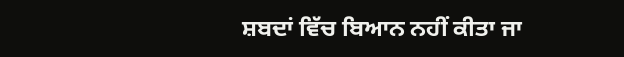ਸ਼ਬਦਾਂ ਵਿੱਚ ਬਿਆਨ ਨਹੀਂ ਕੀਤਾ ਜਾ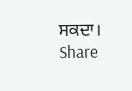ਸਕਦਾ।
Share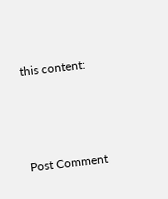this content:



Post Comment